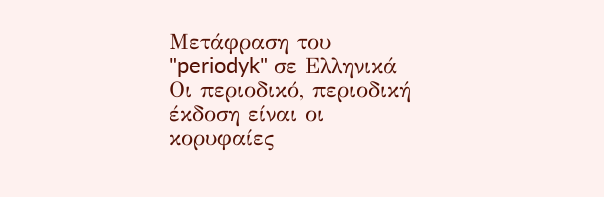Μετάφραση του "periodyk" σε Ελληνικά
Οι περιοδικό, περιοδική έκδοση είναι οι κορυφαίες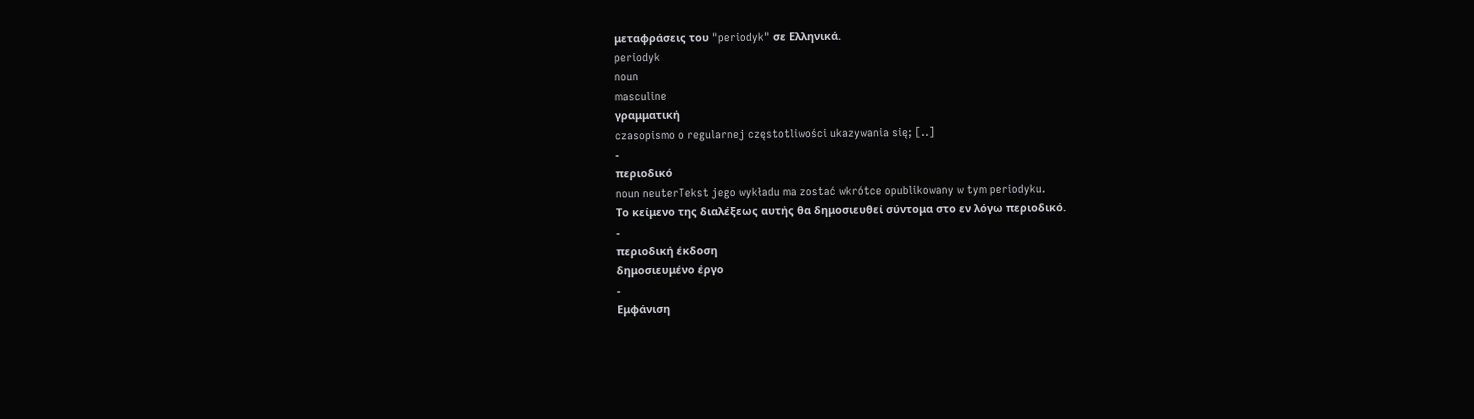μεταφράσεις του "periodyk" σε Ελληνικά.
periodyk
noun
masculine
γραμματική
czasopismo o regularnej częstotliwości ukazywania się; [..]
-
περιοδικό
noun neuterTekst jego wykładu ma zostać wkrótce opublikowany w tym periodyku.
Το κείμενο της διαλέξεως αυτής θα δημοσιευθεί σύντομα στο εν λόγω περιοδικό.
-
περιοδική έκδοση
δημοσιευμένο έργο
-
Εμφάνιση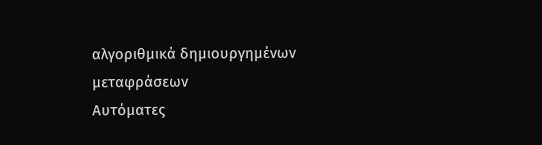αλγοριθμικά δημιουργημένων μεταφράσεων
Αυτόματες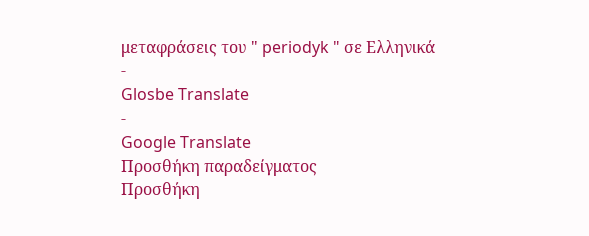μεταφράσεις του " periodyk " σε Ελληνικά
-
Glosbe Translate
-
Google Translate
Προσθήκη παραδείγματος
Προσθήκη